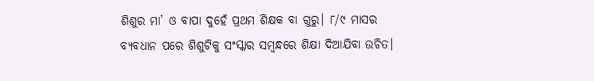ଶିଶୁର ମା’ ଓ ବାପା ଦୁହେଁ ପ୍ରଥମ ଶିକ୍ଷକ ବା ଗୁରୁ। ୮/୯ ମାସର ବ୍ୟବଧାନ ପରେ ଶିଶୁଟିକୁ ସଂସ୍କାର ସମ୍ବନ୍ଧରେ ଶିକ୍ଷା ଦିଆଯିବା ଉଚିତ।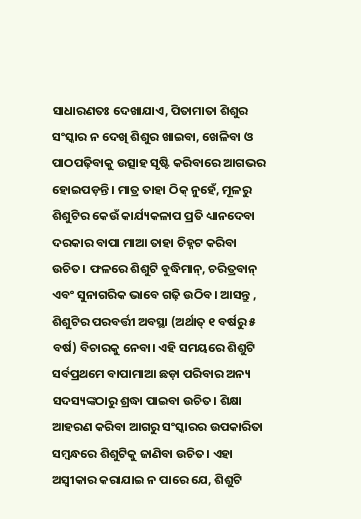ସାଧାରଣତଃ ଦେଖାଯାଏ, ପିତାମାତା ଶିଶୁର ସଂସ୍କାର ନ ଦେଖି ଶିଶୁର ଖାଇବା, ଖେଳିବା ଓ ପାଠପଢ଼ିବାକୁ ଉତ୍ସାହ ସୃଷ୍ଟି କରିବାରେ ଆଗଭର ହୋଇପଡ଼ନ୍ତି। ମାତ୍ର ତାହା ଠିକ୍ ନୁହେଁ, ମୂଳରୁ ଶିଶୁଟିର କେଉଁ କାର୍ଯ୍ୟକଳାପ ପ୍ରତି ଧ୍ୟାନଦେବା ଦରକାର ବାପା ମାଆ ତାହା ଚିହ୍ନଟ କରିବା ଉଚିତ। ଫଳରେ ଶିଶୁଟି ବୁଦ୍ଧିମାନ୍, ଚରିତ୍ରବାନ୍ ଏବଂ ସୁନାଗରିକ ଭାବେ ଗଢ଼ି ଉଠିବ। ଆସନ୍ତୁ , ଶିଶୁଟିର ପରବର୍ତ୍ତୀ ଅବସ୍ଥା (ଅର୍ଥାତ୍ ୧ ବର୍ଷରୁ ୫ ବର୍ଷ) ବିଚାରକୁ ନେବା। ଏହି ସମୟରେ ଶିଶୁଟି ସର୍ବପ୍ରଥମେ ବାପାମାଆ ଛଡ଼ା ପରିବାର ଅନ୍ୟ ସଦସ୍ୟଙ୍କଠାରୁ ଶ୍ରଦ୍ଧା ପାଇବା ଉଚିତ। ଶିକ୍ଷା ଆହରଣ କରିବା ଆଗରୁ ସଂସ୍କାରର ଉପକାରିତା ସମ୍ବନ୍ଧରେ ଶିଶୁଟିକୁ ଜାଣିବା ଉଚିତ। ଏହା ଅସ୍ବୀକାର କରାଯାଇ ନ ପାରେ ଯେ, ଶିଶୁଟି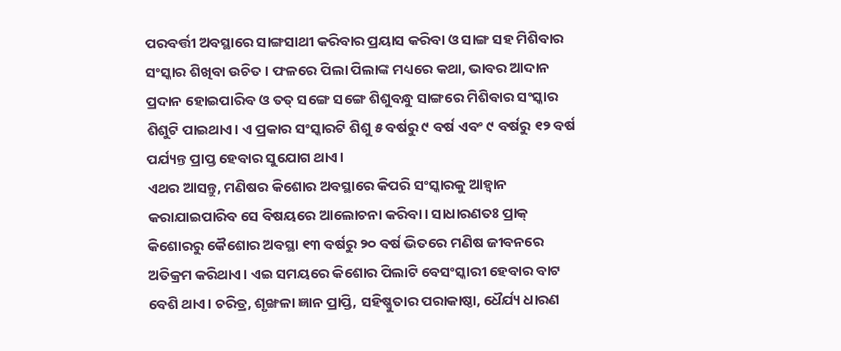ପରବର୍ତ୍ତୀ ଅବସ୍ଥାରେ ସାଙ୍ଗସାଥୀ କରିବାର ପ୍ରୟାସ କରିବା ଓ ସାଙ୍ଗ ସହ ମିଶିବାର ସଂସ୍କାର ଶିଖିବା ଉଚିତ। ଫଳରେ ପିଲା ପିଲାଙ୍କ ମଧ୍ୟରେ କଥା, ଭାବର ଆଦାନ ପ୍ରଦାନ ହୋଇପାରିବ ଓ ତତ୍ ସଙ୍ଗେ ସଙ୍ଗେ ଶିଶୁବନ୍ଧୁ ସାଙ୍ଗରେ ମିଶିବାର ସଂସ୍କାର ଶିଶୁଟି ପାଇଥାଏ। ଏ ପ୍ରକାର ସଂସ୍କାରଟି ଶିଶୁ ୫ ବର୍ଷରୁ ୯ ବର୍ଷ ଏବଂ ୯ ବର୍ଷରୁ ୧୨ ବର୍ଷ ପର୍ଯ୍ୟନ୍ତ ପ୍ରାପ୍ତ ହେବାର ସୁଯୋଗ ଥାଏ।
ଏଥର ଆସନ୍ତୁ, ମଣିଷର କିଶୋର ଅବସ୍ଥାରେ କିପରି ସଂସ୍କାରକୁ ଆହ୍ବାନ କରାଯାଇପାରିବ ସେ ବିଷୟରେ ଆଲୋଚନା କରିବା। ସାଧାରଣତଃ ପ୍ରାକ୍ କିଶୋରରୁ କୈଶୋର ଅବସ୍ଥା ୧୩ ବର୍ଷରୁ ୨୦ ବର୍ଷ ଭିତରେ ମଣିଷ ଜୀବନରେ ଅତିକ୍ରମ କରିଥାଏ। ଏଇ ସମୟରେ କିଶୋର ପିଲାଟି ବେସଂସ୍କାରୀ ହେବାର ବାଟ ବେଶି ଥାଏ। ଚରିତ୍ର, ଶୃଙ୍ଖଳା ଜ୍ଞାନ ପ୍ରାପ୍ତି, ସହିଷ୍ଣୁତାର ପରାକାଷ୍ଠା, ଧୈର୍ଯ୍ୟ ଧାରଣ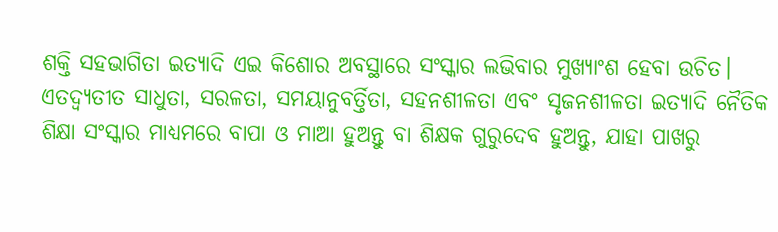ଶକ୍ତି ସହଭାଗିତା ଇତ୍ୟାଦି ଏଇ କିଶୋର ଅବସ୍ଥାରେ ସଂସ୍କାର ଲଭିବାର ମୁଖ୍ୟାଂଶ ହେବା ଉଚିତ। ଏତଦ୍ବ୍ୟତୀତ ସାଧୁତା, ସରଳତା, ସମୟାନୁବର୍ତ୍ତିତା, ସହନଶୀଳତା ଏବଂ ସୃଜନଶୀଳତା ଇତ୍ୟାଦି ନୈତିକ ଶିକ୍ଷା ସଂସ୍କାର ମାଧ୍ୟମରେ ବାପା ଓ ମାଆ ହୁଅନ୍ତୁ ବା ଶିକ୍ଷକ ଗୁରୁଦେବ ହୁଅନ୍ତୁ, ଯାହା ପାଖରୁ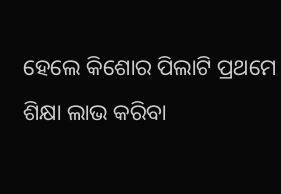ହେଲେ କିଶୋର ପିଲାଟି ପ୍ରଥମେ ଶିକ୍ଷା ଲାଭ କରିବା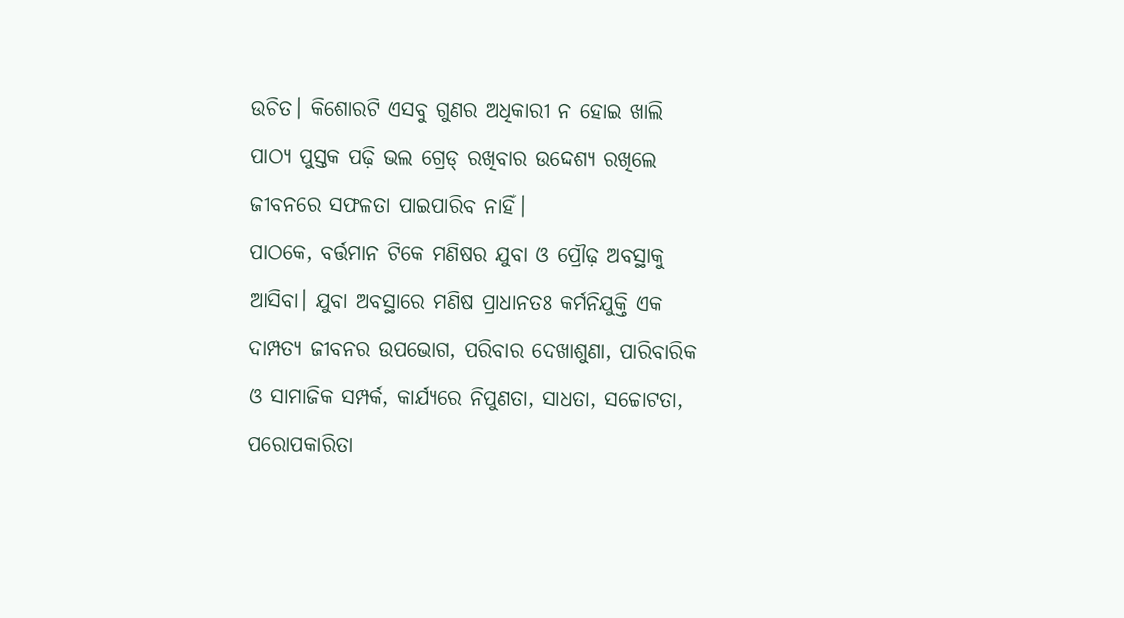ଉଚିତ। କିଶୋରଟି ଏସବୁ ଗୁଣର ଅଧିକାରୀ ନ ହୋଇ ଖାଲି ପାଠ୍ୟ ପୁସ୍ତକ ପଢ଼ି ଭଲ ଗ୍ରେଡ୍ ରଖିବାର ଉଦ୍ଦେଶ୍ୟ ରଖିଲେ ଜୀବନରେ ସଫଳତା ପାଇପାରିବ ନାହିଁ।
ପାଠକେ, ବର୍ତ୍ତମାନ ଟିକେ ମଣିଷର ଯୁବା ଓ ପ୍ରୌଢ଼ ଅବସ୍ଥାକୁ ଆସିବା। ଯୁବା ଅବସ୍ଥାରେ ମଣିଷ ପ୍ରାଧାନତଃ କର୍ମନିଯୁକ୍ତି ଏକ ଦାମ୍ପତ୍ୟ ଜୀବନର ଉପଭୋଗ, ପରିବାର ଦେଖାଶୁଣା, ପାରିବାରିକ ଓ ସାମାଜିକ ସମ୍ପର୍କ, କାର୍ଯ୍ୟରେ ନିପୁଣତା, ସାଧତା, ସଚ୍ଚୋଟତା, ପରୋପକାରିତା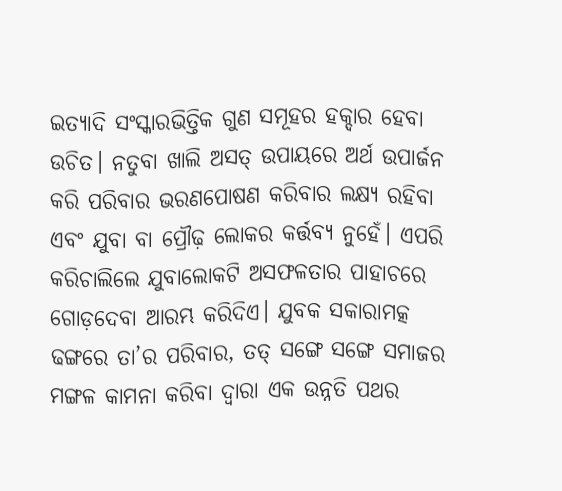ଇତ୍ୟାଦି ସଂସ୍କାରଭିତ୍ତିକ ଗୁଣ ସମୂହର ହକ୍ଦାର ହେବା ଉଚିତ। ନତୁବା ଖାଲି ଅସତ୍ ଉପାୟରେ ଅର୍ଥ ଉପାର୍ଜନ କରି ପରିବାର ଭରଣପୋଷଣ କରିବାର ଲକ୍ଷ୍ୟ ରହିବା ଏବଂ ଯୁବା ବା ପ୍ରୌଢ଼ ଲୋକର କର୍ତ୍ତବ୍ୟ ନୁହେଁ। ଏପରି କରିଚାଲିଲେ ଯୁବାଲୋକଟି ଅସଫଳତାର ପାହାଚରେ ଗୋଡ଼ଦେବା ଆରମ୍ଭ କରିଦିଏ। ଯୁବକ ସକାରାମତ୍କ ଢଙ୍ଗରେ ତା’ର ପରିବାର, ତତ୍ ସଙ୍ଗେ ସଙ୍ଗେ ସମାଜର ମଙ୍ଗଳ କାମନା କରିବା ଦ୍ୱାରା ଏକ ଉନ୍ନତି ପଥର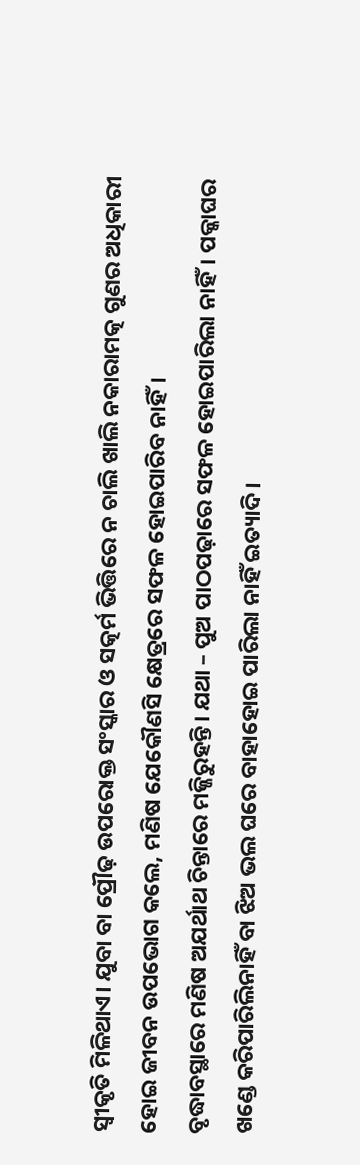ସ୍ବୀକୃତି ମିଳିଥାଏ। ଯୁବା ବା ପ୍ରୌଢ଼ ଉପରୋକ୍ତ ସଂସ୍କାର ଓ ସତ୍କର୍ମ ଭିତ୍ତିରେ ନ ଚାଲି ଖାଲି ନକାରାମତ୍କ ଗୁଣର ଅଧିକାରୀ ହୋଇ ଜୀବନ ଉପଭୋଗ କଲେ, ମଣିଷ ଯେକୌଣସି କ୍ଷେତ୍ରରେ ସଫଳ ହୋଇପାରିବ ନାହିଁ।
ବୃଦ୍ଧାବସ୍ଥାରେ ମଣିଷ ଅଯର୍ଥାଥ ଚିନ୍ତାରେ ମଜ୍ଜିରୁହନ୍ତି। ଯଥା – ପୁଅ ପାଠପଢ଼ାରେ ସଫଳ ହୋଇପାରିଲା ନାହିଁ। ପକ୍କାଘର ଖଣ୍ଡେ କରିପାରିଲିନାହିଁ ବା ଝିଅ ଭଲ ଘରେ ବାହାହୋଇ ପାରିଲା ନାହିଁ ଇତ୍ୟାଦି।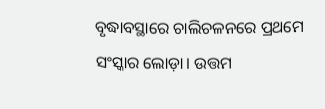ବୃଦ୍ଧାବସ୍ଥାରେ ଚାଲିଚଳନରେ ପ୍ରଥମେ ସଂସ୍କାର ଲୋଡ଼ା। ଉତ୍ତମ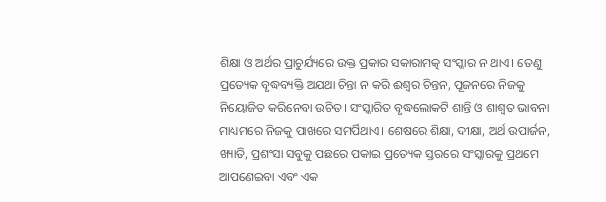ଶିକ୍ଷା ଓ ଅର୍ଥର ପ୍ରାଚୁର୍ଯ୍ୟରେ ଉକ୍ତ ପ୍ରକାର ସକାରାମତ୍କ ସଂସ୍କାର ନ ଥାଏ। ତେଣୁ ପ୍ରତ୍ୟେକ ବୃଦ୍ଧବ୍ୟକ୍ତି ଅଯଥା ଚିନ୍ତା ନ କରି ଈଶ୍ୱର ଚିନ୍ତନ, ପୂଜନରେ ନିଜକୁ ନିୟୋଜିତ କରିନେବା ଉଚିତ। ସଂସ୍କାରିତ ବୃଦ୍ଧଲୋକଟି ଶାନ୍ତି ଓ ଶାଶ୍ୱତ ଭାବନା ମାଧ୍ୟମରେ ନିଜକୁ ପାଖରେ ସମର୍ପିଥାଏ। ଶେଷରେ ଶିକ୍ଷା, ଦୀକ୍ଷା, ଅର୍ଥ ଉପାର୍ଜନ, ଖ୍ୟାତି, ପ୍ରଶଂସା ସବୁକୁ ପଛରେ ପକାଇ ପ୍ରତ୍ୟେକ ସ୍ତରରେ ସଂସ୍କାରକୁ ପ୍ରଥମେ ଆପଣେଇବା ଏବଂ ଏକ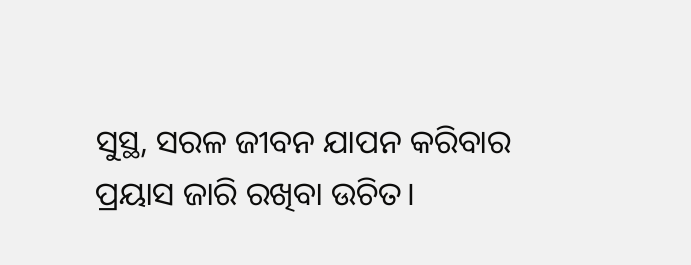ସୁସ୍ଥ, ସରଳ ଜୀବନ ଯାପନ କରିବାର ପ୍ରୟାସ ଜାରି ରଖିବା ଉଚିତ।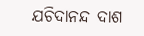ଯଚିଦାନନ୍ଦ ଦାଶ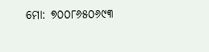ମୋ: ୭୦୦୮୬୫୦୬୯୩